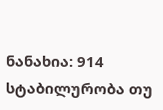ნანახია: 914
სტაბილურობა თუ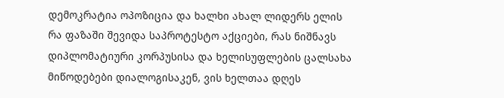დემოკრატია ოპოზიცია და ხალხი ახალ ლიდერს ელის
რა ფაზაში შევიდა საპროტესტო აქციები, რას ნიშნავს დიპლომატიური კორპუსისა და ხელისუფლების ცალსახა მიწოდებები დიალოგისაკენ, ვის ხელთაა დღეს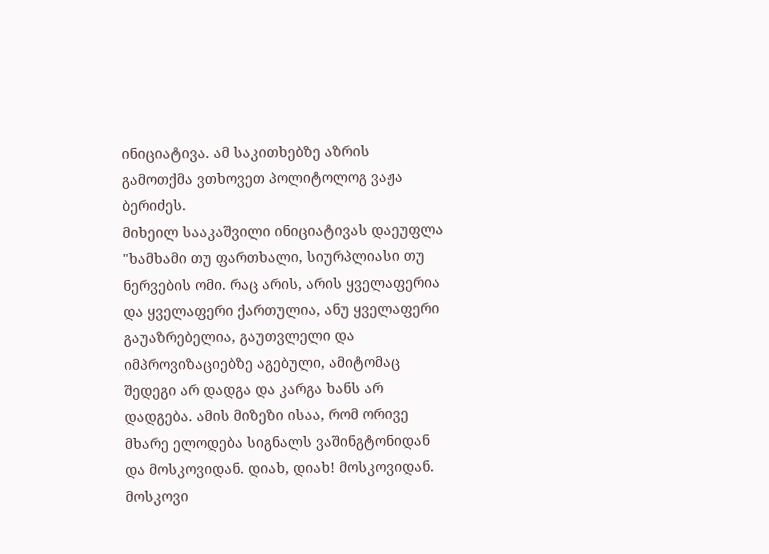ინიციატივა. ამ საკითხებზე აზრის გამოთქმა ვთხოვეთ პოლიტოლოგ ვაჟა ბერიძეს.
მიხეილ სააკაშვილი ინიციატივას დაეუფლა "ხამხამი თუ ფართხალი, სიურპლიასი თუ ნერვების ომი. რაც არის, არის ყველაფერია და ყველაფერი ქართულია, ანუ ყველაფერი გაუაზრებელია, გაუთვლელი და იმპროვიზაციებზე აგებული, ამიტომაც შედეგი არ დადგა და კარგა ხანს არ დადგება. ამის მიზეზი ისაა, რომ ორივე მხარე ელოდება სიგნალს ვაშინგტონიდან და მოსკოვიდან. დიახ, დიახ! მოსკოვიდან. მოსკოვი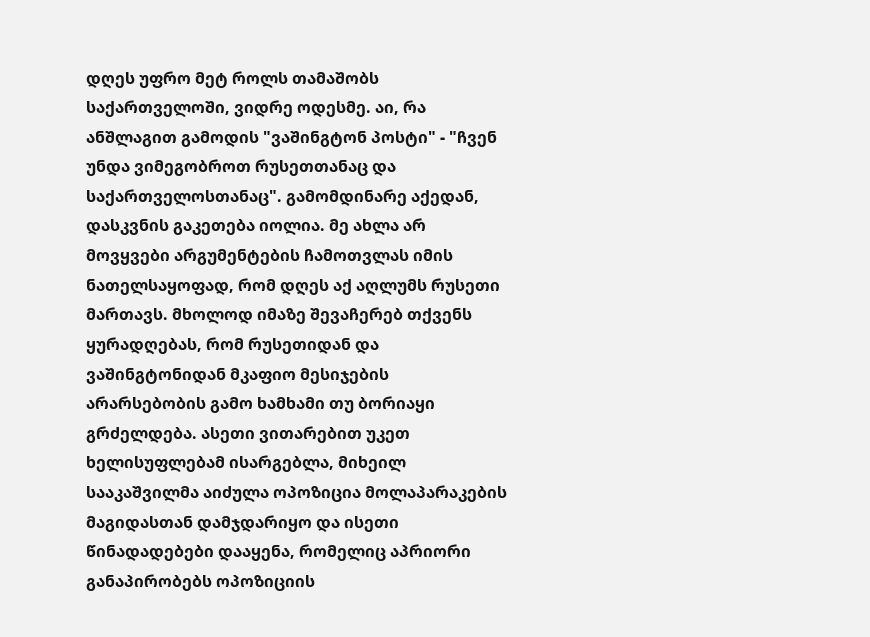დღეს უფრო მეტ როლს თამაშობს საქართველოში, ვიდრე ოდესმე. აი, რა ანშლაგით გამოდის "ვაშინგტონ პოსტი" - "ჩვენ უნდა ვიმეგობროთ რუსეთთანაც და საქართველოსთანაც". გამომდინარე აქედან, დასკვნის გაკეთება იოლია. მე ახლა არ მოვყვები არგუმენტების ჩამოთვლას იმის ნათელსაყოფად, რომ დღეს აქ აღლუმს რუსეთი მართავს. მხოლოდ იმაზე შევაჩერებ თქვენს ყურადღებას, რომ რუსეთიდან და ვაშინგტონიდან მკაფიო მესიჯების არარსებობის გამო ხამხამი თუ ბორიაყი გრძელდება. ასეთი ვითარებით უკეთ ხელისუფლებამ ისარგებლა, მიხეილ სააკაშვილმა აიძულა ოპოზიცია მოლაპარაკების მაგიდასთან დამჯდარიყო და ისეთი წინადადებები დააყენა, რომელიც აპრიორი განაპირობებს ოპოზიციის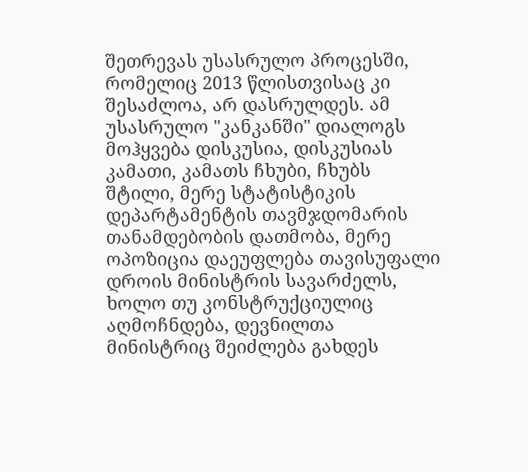შეთრევას უსასრულო პროცესში, რომელიც 2013 წლისთვისაც კი შესაძლოა, არ დასრულდეს. ამ უსასრულო "კანკანში" დიალოგს მოჰყვება დისკუსია, დისკუსიას კამათი, კამათს ჩხუბი, ჩხუბს შტილი, მერე სტატისტიკის დეპარტამენტის თავმჯდომარის თანამდებობის დათმობა, მერე ოპოზიცია დაეუფლება თავისუფალი დროის მინისტრის სავარძელს, ხოლო თუ კონსტრუქციულიც აღმოჩნდება, დევნილთა მინისტრიც შეიძლება გახდეს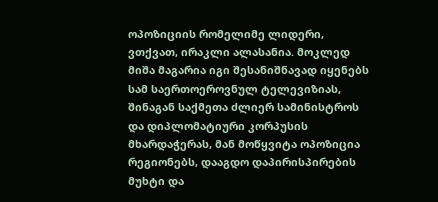ოპოზიციის რომელიმე ლიდერი, ვთქვათ, ირაკლი ალასანია. მოკლედ მიშა მაგარია იგი შესანიშნავად იყენებს სამ საერთოეროვნულ ტელევიზიას, შინაგან საქმეთა ძლიერ სამინისტროს და დიპლომატიური კორპუსის მხარდაჭერას, მან მოწყვიტა ოპოზიცია რეგიონებს, დააგდო დაპირისპირების მუხტი და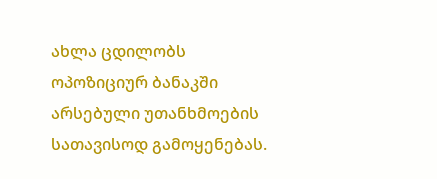ახლა ცდილობს ოპოზიციურ ბანაკში არსებული უთანხმოების სათავისოდ გამოყენებას.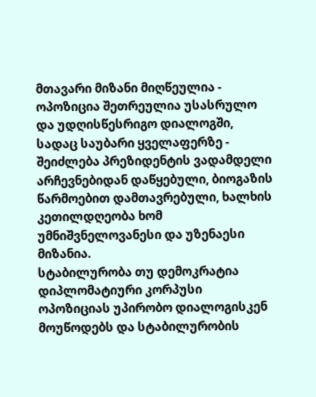მთავარი მიზანი მიღწეულია - ოპოზიცია შეთრეულია უსასრულო და უდღისწესრიგო დიალოგში, სადაც საუბარი ყველაფერზე - შეიძლება პრეზიდენტის ვადამდელი არჩევნებიდან დაწყებული, ბიოგაზის წარმოებით დამთავრებული, ხალხის კეთილდღეობა ხომ უმნიშვნელოვანესი და უზენაესი მიზანია.
სტაბილურობა თუ დემოკრატია დიპლომატიური კორპუსი ოპოზიციას უპირობო დიალოგისკენ მოუწოდებს და სტაბილურობის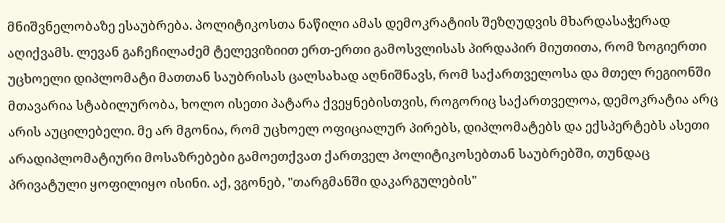მნიშვნელობაზე ესაუბრება. პოლიტიკოსთა ნაწილი ამას დემოკრატიის შეზღუდვის მხარდასაჭერად აღიქვამს. ლევან გაჩეჩილაძემ ტელევიზიით ერთ-ერთი გამოსვლისას პირდაპირ მიუთითა, რომ ზოგიერთი უცხოელი დიპლომატი მათთან საუბრისას ცალსახად აღნიშნავს, რომ საქართველოსა და მთელ რეგიონში მთავარია სტაბილურობა, ხოლო ისეთი პატარა ქვეყნებისთვის, როგორიც საქართველოა, დემოკრატია არც არის აუცილებელი. მე არ მგონია, რომ უცხოელ ოფიციალურ პირებს, დიპლომატებს და ექსპერტებს ასეთი არადიპლომატიური მოსაზრებები გამოეთქვათ ქართველ პოლიტიკოსებთან საუბრებში, თუნდაც პრივატული ყოფილიყო ისინი. აქ, ვგონებ, "თარგმანში დაკარგულების"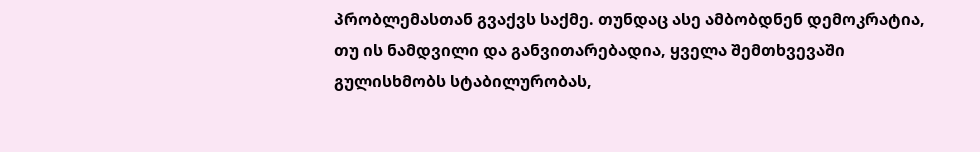პრობლემასთან გვაქვს საქმე. თუნდაც ასე ამბობდნენ დემოკრატია, თუ ის ნამდვილი და განვითარებადია, ყველა შემთხვევაში გულისხმობს სტაბილურობას,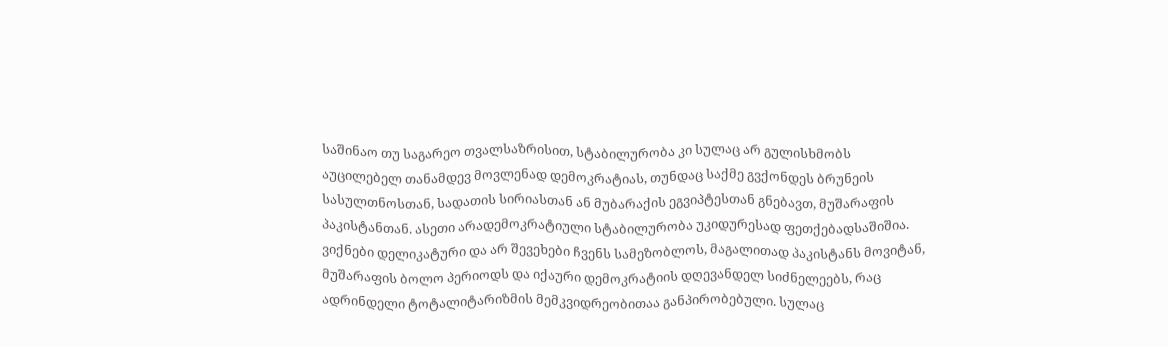საშინაო თუ საგარეო თვალსაზრისით, სტაბილურობა კი სულაც არ გულისხმობს აუცილებელ თანამდევ მოვლენად დემოკრატიას, თუნდაც საქმე გვქონდეს ბრუნეის სასულთნოსთან, სადათის სირიასთან ან მუბარაქის ეგვიპტესთან გნებავთ, მუშარაფის პაკისტანთან. ასეთი არადემოკრატიული სტაბილურობა უკიდურესად ფეთქებადსაშიშია. ვიქნები დელიკატური და არ შევეხები ჩვენს სამეზობლოს, მაგალითად პაკისტანს მოვიტან, მუშარაფის ბოლო პერიოდს და იქაური დემოკრატიის დღევანდელ სიძნელეებს, რაც ადრინდელი ტოტალიტარიზმის მემკვიდრეობითაა განპირობებული. სულაც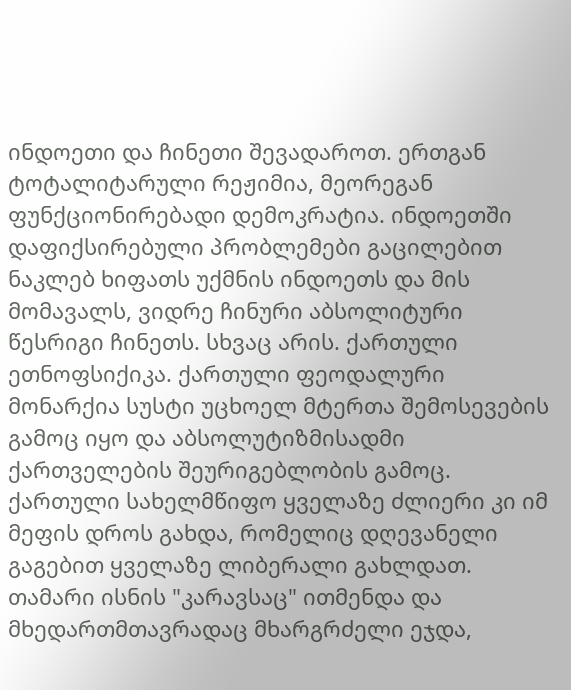ინდოეთი და ჩინეთი შევადაროთ. ერთგან ტოტალიტარული რეჟიმია, მეორეგან ფუნქციონირებადი დემოკრატია. ინდოეთში დაფიქსირებული პრობლემები გაცილებით ნაკლებ ხიფათს უქმნის ინდოეთს და მის მომავალს, ვიდრე ჩინური აბსოლიტური წესრიგი ჩინეთს. სხვაც არის. ქართული ეთნოფსიქიკა. ქართული ფეოდალური მონარქია სუსტი უცხოელ მტერთა შემოსევების გამოც იყო და აბსოლუტიზმისადმი ქართველების შეურიგებლობის გამოც. ქართული სახელმწიფო ყველაზე ძლიერი კი იმ მეფის დროს გახდა, რომელიც დღევანელი გაგებით ყველაზე ლიბერალი გახლდათ. თამარი ისნის "კარავსაც" ითმენდა და მხედართმთავრადაც მხარგრძელი ეჯდა,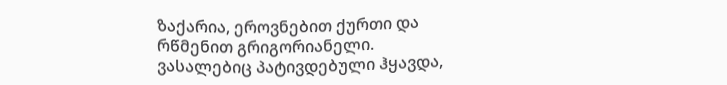ზაქარია, ეროვნებით ქურთი და რწმენით გრიგორიანელი. ვასალებიც პატივდებული ჰყავდა,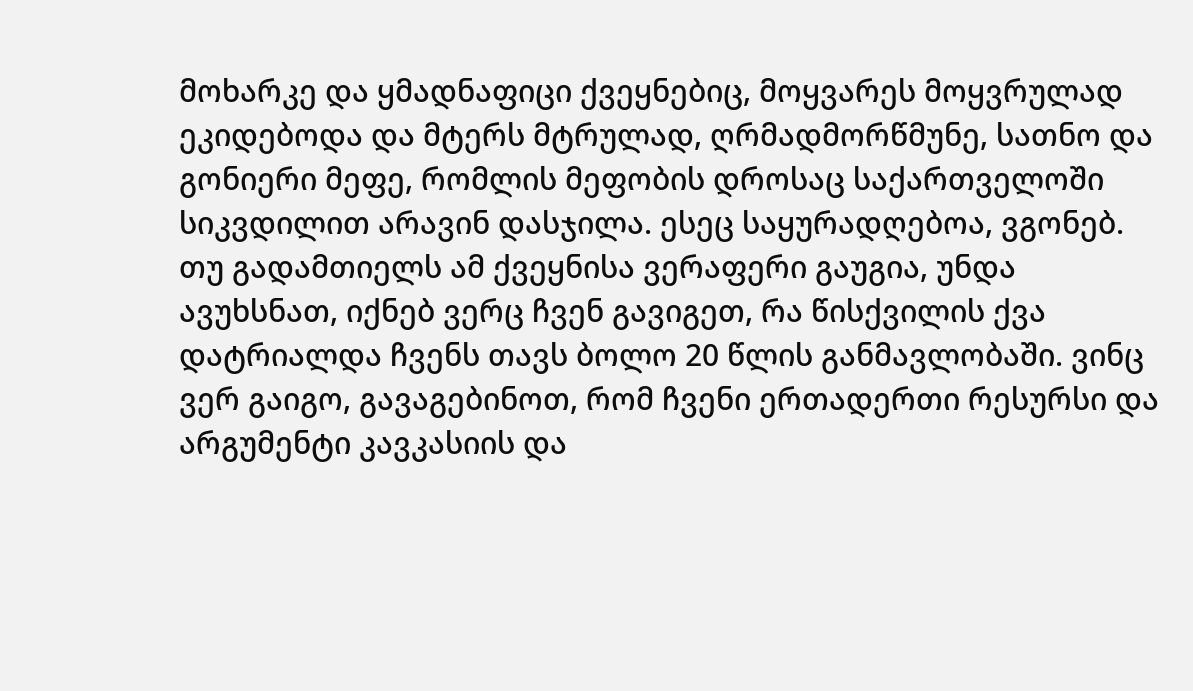მოხარკე და ყმადნაფიცი ქვეყნებიც, მოყვარეს მოყვრულად ეკიდებოდა და მტერს მტრულად, ღრმადმორწმუნე, სათნო და გონიერი მეფე, რომლის მეფობის დროსაც საქართველოში სიკვდილით არავინ დასჯილა. ესეც საყურადღებოა, ვგონებ. თუ გადამთიელს ამ ქვეყნისა ვერაფერი გაუგია, უნდა ავუხსნათ, იქნებ ვერც ჩვენ გავიგეთ, რა წისქვილის ქვა დატრიალდა ჩვენს თავს ბოლო 20 წლის განმავლობაში. ვინც ვერ გაიგო, გავაგებინოთ, რომ ჩვენი ერთადერთი რესურსი და არგუმენტი კავკასიის და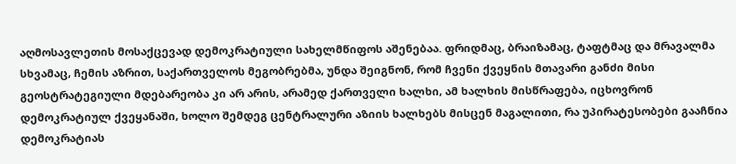აღმოსავლეთის მოსაქცევად დემოკრატიული სახელმწიფოს აშენებაა. ფრიდმაც, ბრაიზამაც, ტაფტმაც და მრავალმა სხვამაც, ჩემის აზრით, საქართველოს მეგობრებმა, უნდა შეიგნონ, რომ ჩვენი ქვეყნის მთავარი განძი მისი გეოსტრატეგიული მდებარეობა კი არ არის, არამედ ქართველი ხალხი, ამ ხალხის მისწრაფება, იცხოვრონ დემოკრატიულ ქვეყანაში, ხოლო შემდეგ ცენტრალური აზიის ხალხებს მისცენ მაგალითი, რა უპირატესობები გააჩნია დემოკრატიას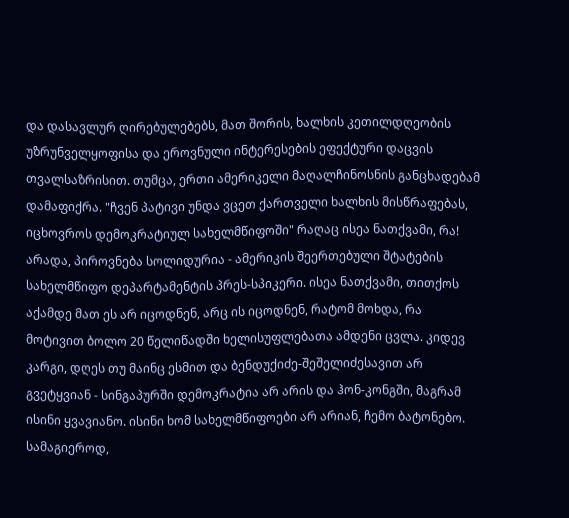და დასავლურ ღირებულებებს, მათ შორის, ხალხის კეთილდღეობის უზრუნველყოფისა და ეროვნული ინტერესების ეფექტური დაცვის თვალსაზრისით. თუმცა, ერთი ამერიკელი მაღალჩინოსნის განცხადებამ დამაფიქრა. "ჩვენ პატივი უნდა ვცეთ ქართველი ხალხის მისწრაფებას, იცხოვროს დემოკრატიულ სახელმწიფოში" რაღაც ისეა ნათქვამი, რა! არადა, პიროვნება სოლიდურია - ამერიკის შეერთებული შტატების სახელმწიფო დეპარტამენტის პრეს-სპიკერი. ისეა ნათქვამი, თითქოს აქამდე მათ ეს არ იცოდნენ, არც ის იცოდნენ, რატომ მოხდა, რა მოტივით ბოლო 20 წელიწადში ხელისუფლებათა ამდენი ცვლა. კიდევ კარგი, დღეს თუ მაინც ესმით და ბენდუქიძე-შეშელიძესავით არ გვეტყვიან - სინგაპურში დემოკრატია არ არის და ჰონ-კონგში, მაგრამ ისინი ყვავიანო. ისინი ხომ სახელმწიფოები არ არიან, ჩემო ბატონებო. სამაგიეროდ,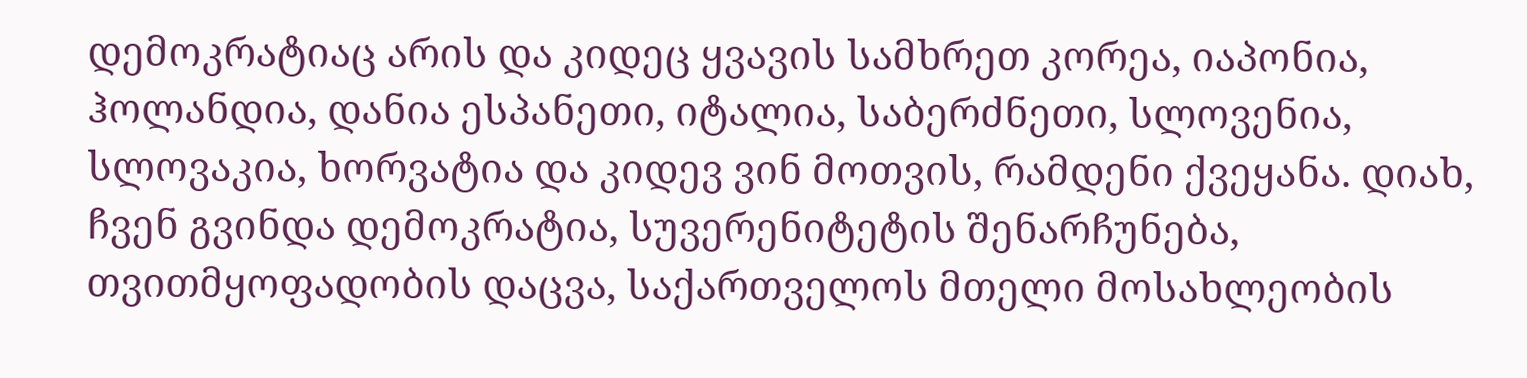დემოკრატიაც არის და კიდეც ყვავის სამხრეთ კორეა, იაპონია, ჰოლანდია, დანია ესპანეთი, იტალია, საბერძნეთი, სლოვენია, სლოვაკია, ხორვატია და კიდევ ვინ მოთვის, რამდენი ქვეყანა. დიახ, ჩვენ გვინდა დემოკრატია, სუვერენიტეტის შენარჩუნება, თვითმყოფადობის დაცვა, საქართველოს მთელი მოსახლეობის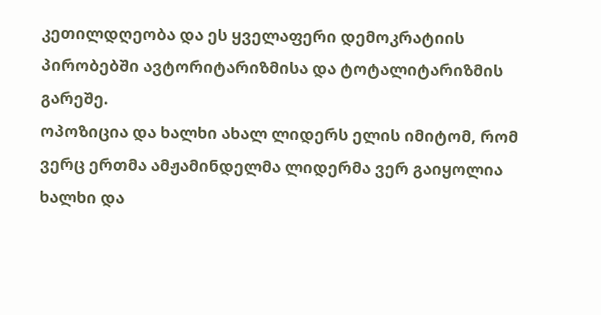კეთილდღეობა და ეს ყველაფერი დემოკრატიის პირობებში ავტორიტარიზმისა და ტოტალიტარიზმის გარეშე.
ოპოზიცია და ხალხი ახალ ლიდერს ელის იმიტომ, რომ ვერც ერთმა ამჟამინდელმა ლიდერმა ვერ გაიყოლია ხალხი და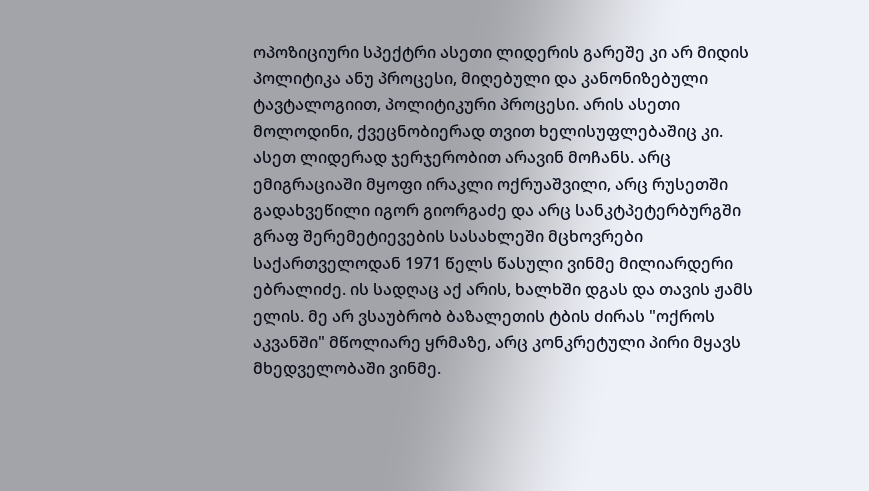ოპოზიციური სპექტრი ასეთი ლიდერის გარეშე კი არ მიდის პოლიტიკა ანუ პროცესი, მიღებული და კანონიზებული ტავტალოგიით, პოლიტიკური პროცესი. არის ასეთი მოლოდინი, ქვეცნობიერად თვით ხელისუფლებაშიც კი. ასეთ ლიდერად ჯერჯერობით არავინ მოჩანს. არც ემიგრაციაში მყოფი ირაკლი ოქრუაშვილი, არც რუსეთში გადახვეწილი იგორ გიორგაძე და არც სანკტპეტერბურგში გრაფ შერემეტიევების სასახლეში მცხოვრები საქართველოდან 1971 წელს წასული ვინმე მილიარდერი ებრალიძე. ის სადღაც აქ არის, ხალხში დგას და თავის ჟამს ელის. მე არ ვსაუბრობ ბაზალეთის ტბის ძირას "ოქროს აკვანში" მწოლიარე ყრმაზე, არც კონკრეტული პირი მყავს მხედველობაში ვინმე.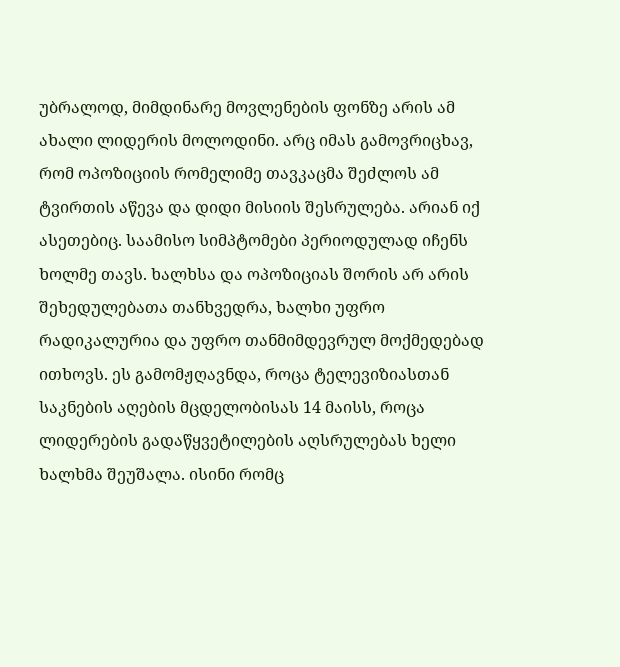უბრალოდ, მიმდინარე მოვლენების ფონზე არის ამ ახალი ლიდერის მოლოდინი. არც იმას გამოვრიცხავ, რომ ოპოზიციის რომელიმე თავკაცმა შეძლოს ამ ტვირთის აწევა და დიდი მისიის შესრულება. არიან იქ ასეთებიც. საამისო სიმპტომები პერიოდულად იჩენს ხოლმე თავს. ხალხსა და ოპოზიციას შორის არ არის შეხედულებათა თანხვედრა, ხალხი უფრო რადიკალურია და უფრო თანმიმდევრულ მოქმედებად ითხოვს. ეს გამომჟღავნდა, როცა ტელევიზიასთან საკნების აღების მცდელობისას 14 მაისს, როცა ლიდერების გადაწყვეტილების აღსრულებას ხელი ხალხმა შეუშალა. ისინი რომც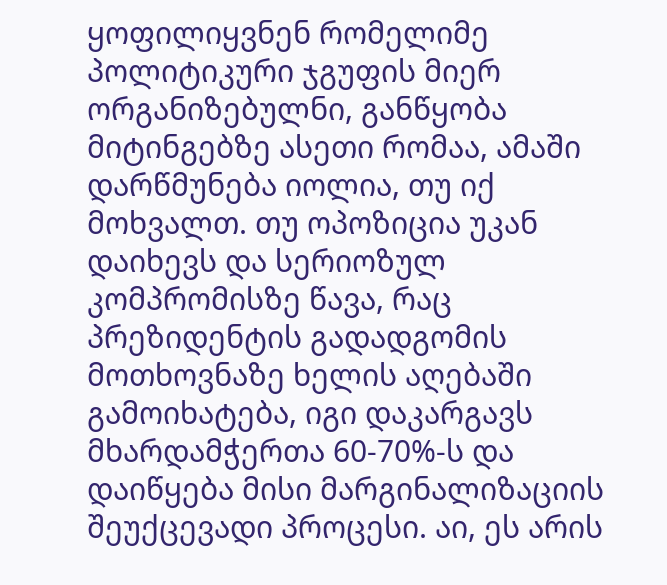ყოფილიყვნენ რომელიმე პოლიტიკური ჯგუფის მიერ ორგანიზებულნი, განწყობა მიტინგებზე ასეთი რომაა, ამაში დარწმუნება იოლია, თუ იქ მოხვალთ. თუ ოპოზიცია უკან დაიხევს და სერიოზულ კომპრომისზე წავა, რაც პრეზიდენტის გადადგომის მოთხოვნაზე ხელის აღებაში გამოიხატება, იგი დაკარგავს მხარდამჭერთა 60-70%-ს და დაიწყება მისი მარგინალიზაციის შეუქცევადი პროცესი. აი, ეს არის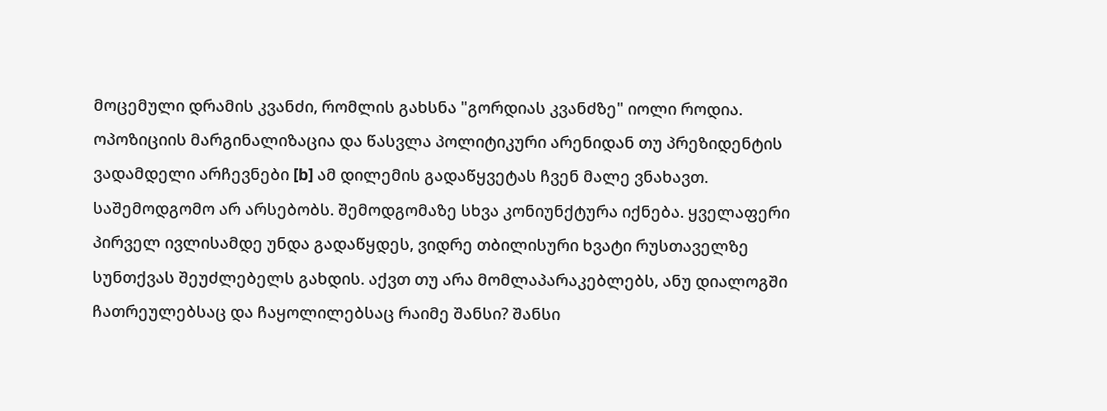მოცემული დრამის კვანძი, რომლის გახსნა "გორდიას კვანძზე" იოლი როდია. ოპოზიციის მარგინალიზაცია და წასვლა პოლიტიკური არენიდან თუ პრეზიდენტის ვადამდელი არჩევნები [b] ამ დილემის გადაწყვეტას ჩვენ მალე ვნახავთ. საშემოდგომო არ არსებობს. შემოდგომაზე სხვა კონიუნქტურა იქნება. ყველაფერი პირველ ივლისამდე უნდა გადაწყდეს, ვიდრე თბილისური ხვატი რუსთაველზე სუნთქვას შეუძლებელს გახდის. აქვთ თუ არა მომლაპარაკებლებს, ანუ დიალოგში ჩათრეულებსაც და ჩაყოლილებსაც რაიმე შანსი? შანსი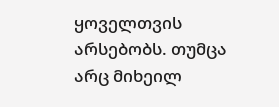ყოველთვის არსებობს. თუმცა არც მიხეილ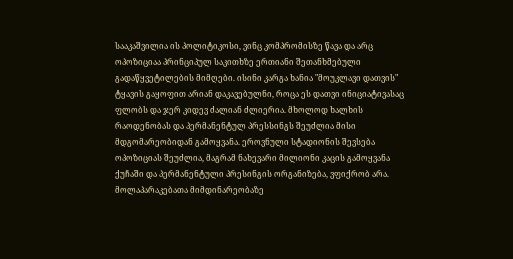სააკაშვილია ის პოლიტიკოსი, ვინც კომპრომისზე წავა და არც ოპოზიციაა პრინციპულ საკითხზე ერთიანი შეთანხმებული გადაწყვეტილების მიმღები. ისინი კარგა ხანია "მოუკლავი დათვის" ტყავის გაყოფით არიან დაკავებულნი, როცა ეს დათვი ინიციატივასაც ფლობს და ჯერ კიდევ ძალიან ძლიერია. მხოლოდ ხალხის რაოდენობას და პერმანენტულ პრესსინგს შეუძლია მისი მდგომარეობიდან გამოყვანა. ეროვნული სტადიონის შევსება ოპოზიციას შეუძლია, მაგრამ ნახევარი მილიონი კაცის გამოყვანა ქუჩაში და პერმანენტული პრესინგის ორგანიზება, ვფიქრობ არა. მოლაპარაკებათა მიმდინარეობაზე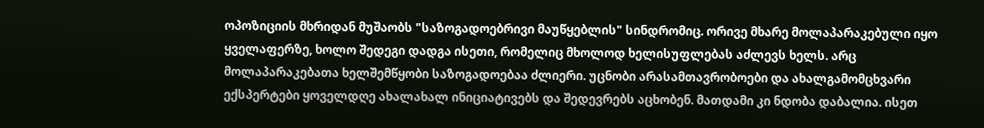ოპოზიციის მხრიდან მუშაობს "საზოგადოებრივი მაუწყებლის" სინდრომიც. ორივე მხარე მოლაპარაკებული იყო ყველაფერზე, ხოლო შედეგი დადგა ისეთი, რომელიც მხოლოდ ხელისუფლებას აძლევს ხელს. არც მოლაპარაკებათა ხელშემწყობი საზოგადოებაა ძლიერი. უცნობი არასამთავრობოები და ახალგამომცხვარი ექსპერტები ყოველდღე ახალახალ ინიციატივებს და შედევრებს აცხობენ. მათდამი კი ნდობა დაბალია. ისეთ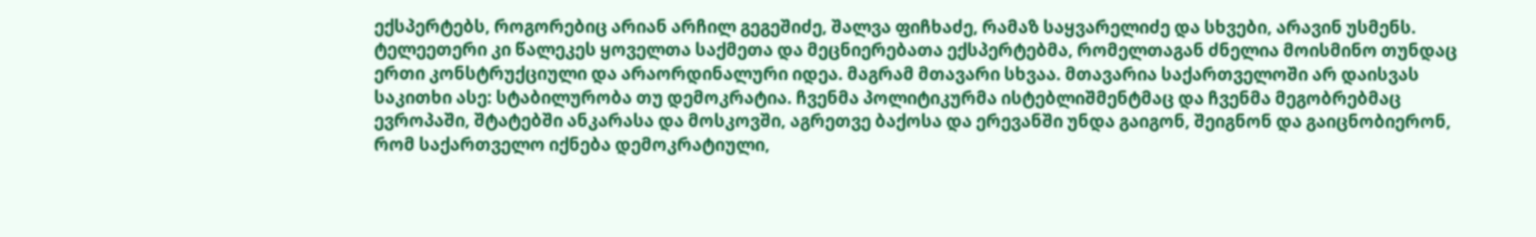ექსპერტებს, როგორებიც არიან არჩილ გეგეშიძე, შალვა ფიჩხაძე, რამაზ საყვარელიძე და სხვები, არავინ უსმენს. ტელეეთერი კი წალეკეს ყოველთა საქმეთა და მეცნიერებათა ექსპერტებმა, რომელთაგან ძნელია მოისმინო თუნდაც ერთი კონსტრუქციული და არაორდინალური იდეა. მაგრამ მთავარი სხვაა. მთავარია საქართველოში არ დაისვას საკითხი ასე: სტაბილურობა თუ დემოკრატია. ჩვენმა პოლიტიკურმა ისტებლიშმენტმაც და ჩვენმა მეგობრებმაც ევროპაში, შტატებში ანკარასა და მოსკოვში, აგრეთვე ბაქოსა და ერევანში უნდა გაიგონ, შეიგნონ და გაიცნობიერონ, რომ საქართველო იქნება დემოკრატიული,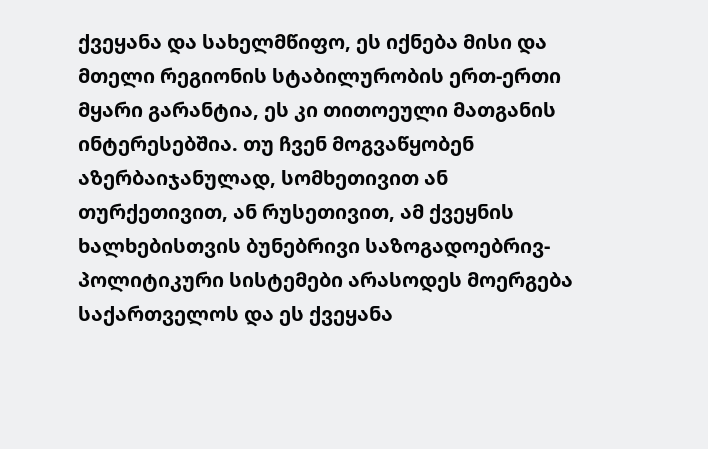ქვეყანა და სახელმწიფო, ეს იქნება მისი და მთელი რეგიონის სტაბილურობის ერთ-ერთი მყარი გარანტია, ეს კი თითოეული მათგანის ინტერესებშია. თუ ჩვენ მოგვაწყობენ აზერბაიჯანულად, სომხეთივით ან თურქეთივით, ან რუსეთივით, ამ ქვეყნის ხალხებისთვის ბუნებრივი საზოგადოებრივ-პოლიტიკური სისტემები არასოდეს მოერგება საქართველოს და ეს ქვეყანა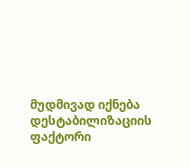მუდმივად იქნება დესტაბილიზაციის ფაქტორი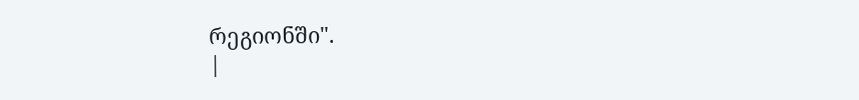რეგიონში".
|